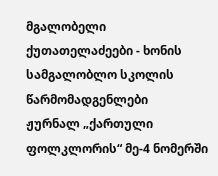მგალობელი ქუთათელაძეები - ხონის სამგალობლო სკოლის წარმომადგენლები
ჟურნალ „ქართული ფოლკლორის“ მე-4 ნომერში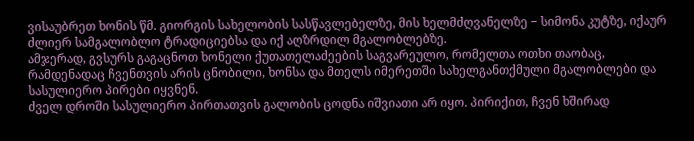ვისაუბრეთ ხონის წმ. გიორგის სახელობის სასწავლებელზე, მის ხელმძღვანელზე − სიმონა კუტზე, იქაურ ძლიერ სამგალობლო ტრადიციებსა და იქ აღზრდილ მგალობლებზე.
ამჯერად, გვსურს გაგაცნოთ ხონელი ქუთათელაძეების საგვარეულო, რომელთა ოთხი თაობაც, რამდენადაც ჩვენთვის არის ცნობილი, ხონსა და მთელს იმერეთში სახელგანთქმული მგალობლები და სასულიერო პირები იყვნენ.
ძველ დროში სასულიერო პირთათვის გალობის ცოდნა იშვიათი არ იყო. პირიქით, ჩვენ ხშირად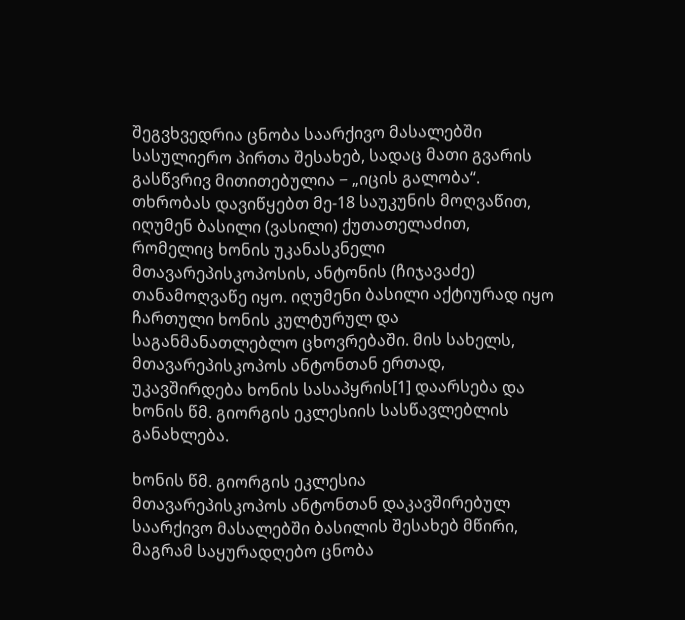შეგვხვედრია ცნობა საარქივო მასალებში სასულიერო პირთა შესახებ, სადაც მათი გვარის გასწვრივ მითითებულია − „იცის გალობა“.
თხრობას დავიწყებთ მე-18 საუკუნის მოღვაწით, იღუმენ ბასილი (ვასილი) ქუთათელაძით, რომელიც ხონის უკანასკნელი მთავარეპისკოპოსის, ანტონის (ჩიჯავაძე) თანამოღვაწე იყო. იღუმენი ბასილი აქტიურად იყო ჩართული ხონის კულტურულ და საგანმანათლებლო ცხოვრებაში. მის სახელს, მთავარეპისკოპოს ანტონთან ერთად, უკავშირდება ხონის სასაპყრის[1] დაარსება და ხონის წმ. გიორგის ეკლესიის სასწავლებლის განახლება.

ხონის წმ. გიორგის ეკლესია
მთავარეპისკოპოს ანტონთან დაკავშირებულ საარქივო მასალებში ბასილის შესახებ მწირი, მაგრამ საყურადღებო ცნობა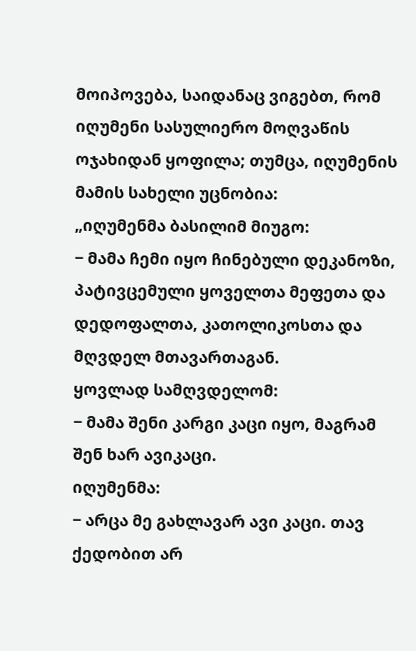მოიპოვება, საიდანაც ვიგებთ, რომ იღუმენი სასულიერო მოღვაწის ოჯახიდან ყოფილა; თუმცა, იღუმენის მამის სახელი უცნობია:
„იღუმენმა ბასილიმ მიუგო:
− მამა ჩემი იყო ჩინებული დეკანოზი, პატივცემული ყოველთა მეფეთა და დედოფალთა, კათოლიკოსთა და მღვდელ მთავართაგან.
ყოვლად სამღვდელომ:
− მამა შენი კარგი კაცი იყო, მაგრამ შენ ხარ ავიკაცი.
იღუმენმა:
− არცა მე გახლავარ ავი კაცი. თავ ქედობით არ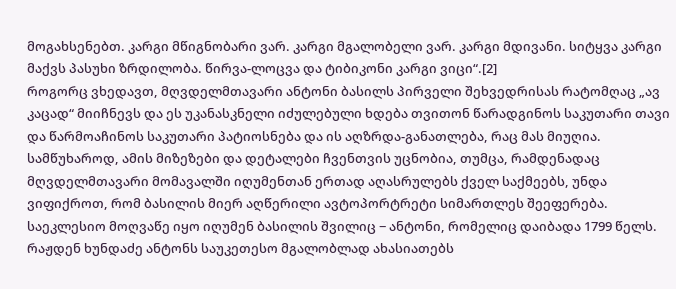მოგახსენებთ. კარგი მწიგნობარი ვარ. კარგი მგალობელი ვარ. კარგი მდივანი. სიტყვა კარგი მაქვს პასუხი ზრდილობა. წირვა-ლოცვა და ტიბიკონი კარგი ვიცი“.[2]
როგორც ვხედავთ, მღვდელმთავარი ანტონი ბასილს პირველი შეხვედრისას რატომღაც „ავ კაცად“ მიიჩნევს და ეს უკანასკნელი იძულებული ხდება თვითონ წარადგინოს საკუთარი თავი და წარმოაჩინოს საკუთარი პატიოსნება და ის აღზრდა-განათლება, რაც მას მიუღია. სამწუხაროდ, ამის მიზეზები და დეტალები ჩვენთვის უცნობია, თუმცა, რამდენადაც მღვდელმთავარი მომავალში იღუმენთან ერთად აღასრულებს ქველ საქმეებს, უნდა ვიფიქროთ, რომ ბასილის მიერ აღწერილი ავტოპორტრეტი სიმართლეს შეეფერება.
საეკლესიო მოღვაწე იყო იღუმენ ბასილის შვილიც − ანტონი, რომელიც დაიბადა 1799 წელს. რაჟდენ ხუნდაძე ანტონს საუკეთესო მგალობლად ახასიათებს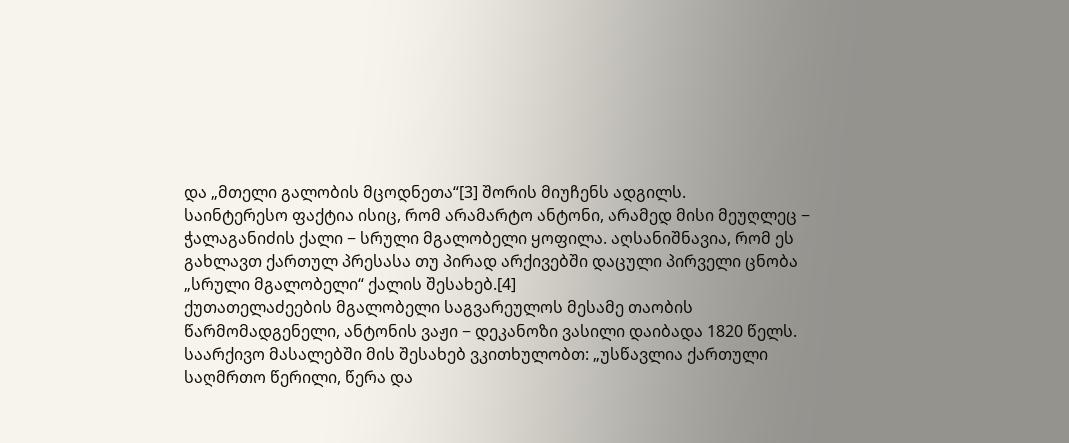და „მთელი გალობის მცოდნეთა“[3] შორის მიუჩენს ადგილს.
საინტერესო ფაქტია ისიც, რომ არამარტო ანტონი, არამედ მისი მეუღლეც − ჭალაგანიძის ქალი − სრული მგალობელი ყოფილა. აღსანიშნავია, რომ ეს გახლავთ ქართულ პრესასა თუ პირად არქივებში დაცული პირველი ცნობა „სრული მგალობელი“ ქალის შესახებ.[4]
ქუთათელაძეების მგალობელი საგვარეულოს მესამე თაობის წარმომადგენელი, ანტონის ვაჟი − დეკანოზი ვასილი დაიბადა 1820 წელს. საარქივო მასალებში მის შესახებ ვკითხულობთ: „უსწავლია ქართული საღმრთო წერილი, წერა და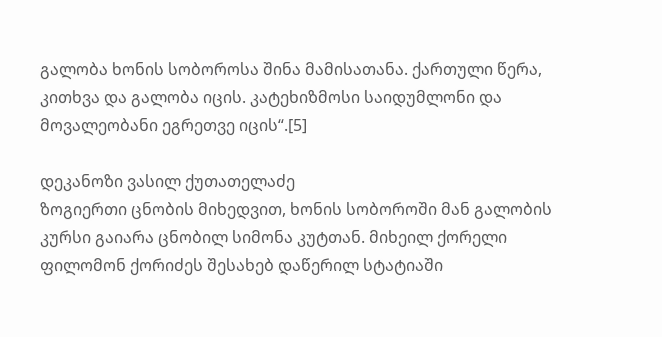გალობა ხონის სობოროსა შინა მამისათანა. ქართული წერა, კითხვა და გალობა იცის. კატეხიზმოსი საიდუმლონი და მოვალეობანი ეგრეთვე იცის“.[5]

დეკანოზი ვასილ ქუთათელაძე
ზოგიერთი ცნობის მიხედვით, ხონის სობოროში მან გალობის კურსი გაიარა ცნობილ სიმონა კუტთან. მიხეილ ქორელი ფილომონ ქორიძეს შესახებ დაწერილ სტატიაში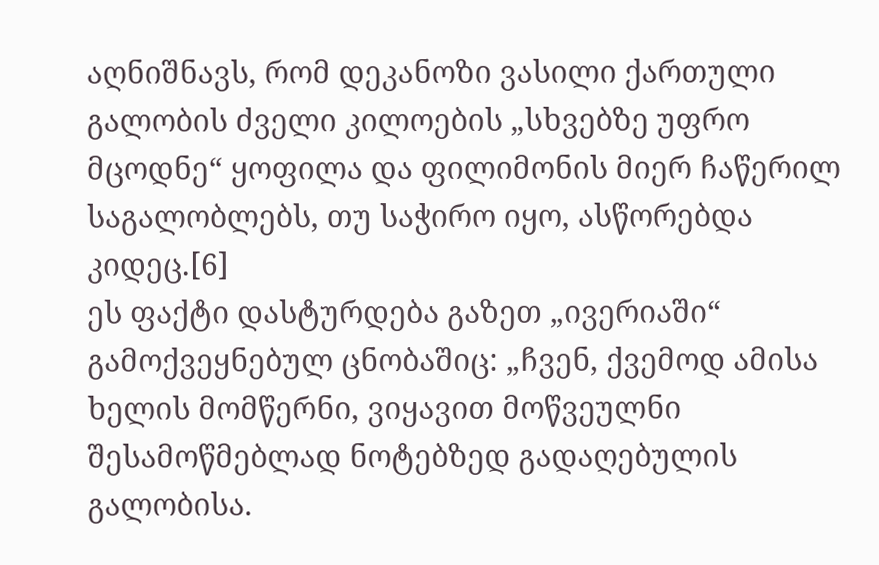აღნიშნავს, რომ დეკანოზი ვასილი ქართული გალობის ძველი კილოების „სხვებზე უფრო მცოდნე“ ყოფილა და ფილიმონის მიერ ჩაწერილ საგალობლებს, თუ საჭირო იყო, ასწორებდა კიდეც.[6]
ეს ფაქტი დასტურდება გაზეთ „ივერიაში“ გამოქვეყნებულ ცნობაშიც: „ჩვენ, ქვემოდ ამისა ხელის მომწერნი, ვიყავით მოწვეულნი შესამოწმებლად ნოტებზედ გადაღებულის გალობისა.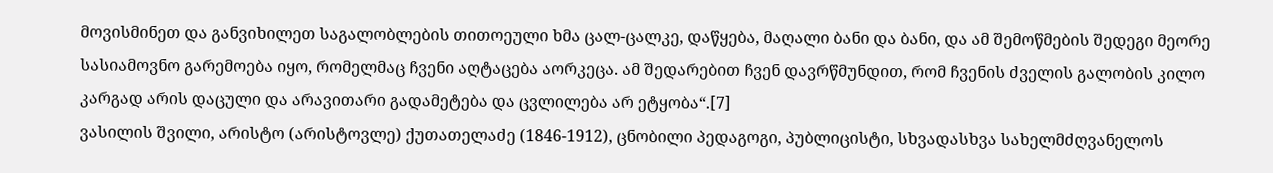მოვისმინეთ და განვიხილეთ საგალობლების თითოეული ხმა ცალ-ცალკე, დაწყება, მაღალი ბანი და ბანი, და ამ შემოწმების შედეგი მეორე სასიამოვნო გარემოება იყო, რომელმაც ჩვენი აღტაცება აორკეცა. ამ შედარებით ჩვენ დავრწმუნდით, რომ ჩვენის ძველის გალობის კილო კარგად არის დაცული და არავითარი გადამეტება და ცვლილება არ ეტყობა“.[7]
ვასილის შვილი, არისტო (არისტოვლე) ქუთათელაძე (1846-1912), ცნობილი პედაგოგი, პუბლიცისტი, სხვადასხვა სახელმძღვანელოს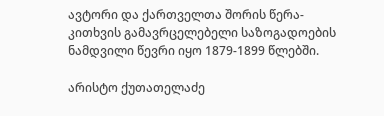ავტორი და ქართველთა შორის წერა-კითხვის გამავრცელებელი საზოგადოების ნამდვილი წევრი იყო 1879-1899 წლებში.

არისტო ქუთათელაძე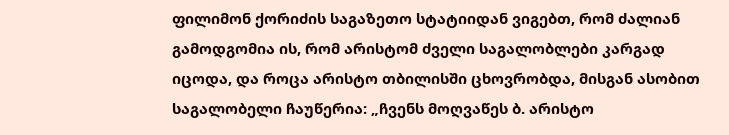ფილიმონ ქორიძის საგაზეთო სტატიიდან ვიგებთ, რომ ძალიან გამოდგომია ის, რომ არისტომ ძველი საგალობლები კარგად იცოდა, და როცა არისტო თბილისში ცხოვრობდა, მისგან ასობით საგალობელი ჩაუწერია: „ჩვენს მოღვაწეს ბ. არისტო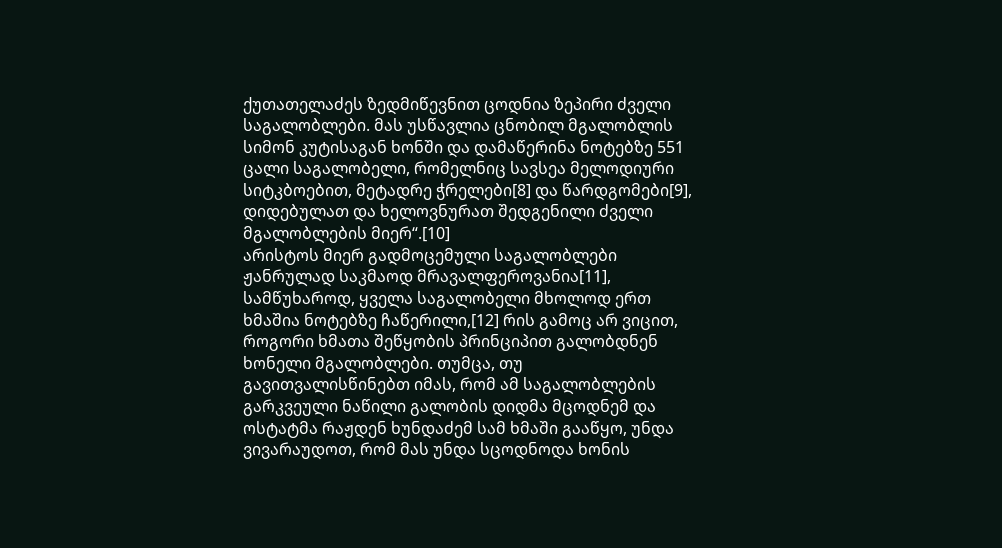ქუთათელაძეს ზედმიწევნით ცოდნია ზეპირი ძველი საგალობლები. მას უსწავლია ცნობილ მგალობლის სიმონ კუტისაგან ხონში და დამაწერინა ნოტებზე 551 ცალი საგალობელი, რომელნიც სავსეა მელოდიური სიტკბოებით, მეტადრე ჭრელები[8] და წარდგომები[9], დიდებულათ და ხელოვნურათ შედგენილი ძველი მგალობლების მიერ“.[10]
არისტოს მიერ გადმოცემული საგალობლები ჟანრულად საკმაოდ მრავალფეროვანია[11], სამწუხაროდ, ყველა საგალობელი მხოლოდ ერთ ხმაშია ნოტებზე ჩაწერილი,[12] რის გამოც არ ვიცით, როგორი ხმათა შეწყობის პრინციპით გალობდნენ ხონელი მგალობლები. თუმცა, თუ გავითვალისწინებთ იმას, რომ ამ საგალობლების გარკვეული ნაწილი გალობის დიდმა მცოდნემ და ოსტატმა რაჟდენ ხუნდაძემ სამ ხმაში გააწყო, უნდა ვივარაუდოთ, რომ მას უნდა სცოდნოდა ხონის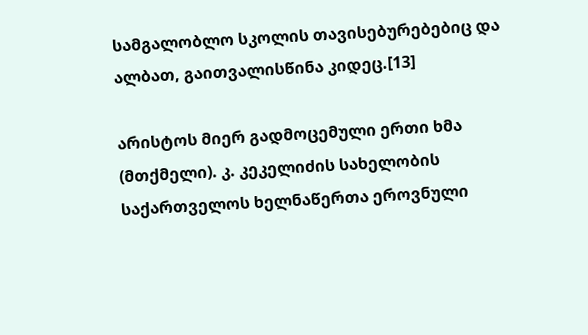სამგალობლო სკოლის თავისებურებებიც და ალბათ, გაითვალისწინა კიდეც.[13]

არისტოს მიერ გადმოცემული ერთი ხმა (მთქმელი). კ. კეკელიძის სახელობის საქართველოს ხელნაწერთა ეროვნული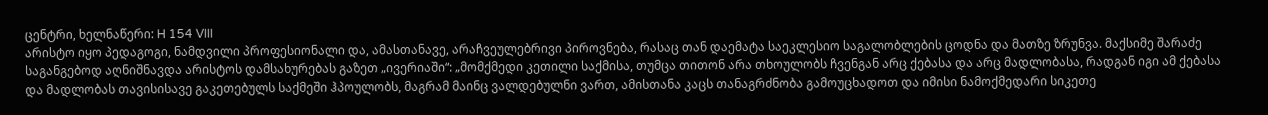ცენტრი, ხელნაწერი: H 154 VIII
არისტო იყო პედაგოგი, ნამდვილი პროფესიონალი და, ამასთანავე, არაჩვეულებრივი პიროვნება, რასაც თან დაემატა საეკლესიო საგალობლების ცოდნა და მათზე ზრუნვა. მაქსიმე შარაძე საგანგებოდ აღნიშნავდა არისტოს დამსახურებას გაზეთ „ივერიაში“: „მომქმედი კეთილი საქმისა, თუმცა თითონ არა თხოულობს ჩვენგან არც ქებასა და არც მადლობასა, რადგან იგი ამ ქებასა და მადლობას თავისისავე გაკეთებულს საქმეში ჰპოულობს, მაგრამ მაინც ვალდებულნი ვართ, ამისთანა კაცს თანაგრძნობა გამოუცხადოთ და იმისი ნამოქმედარი სიკეთე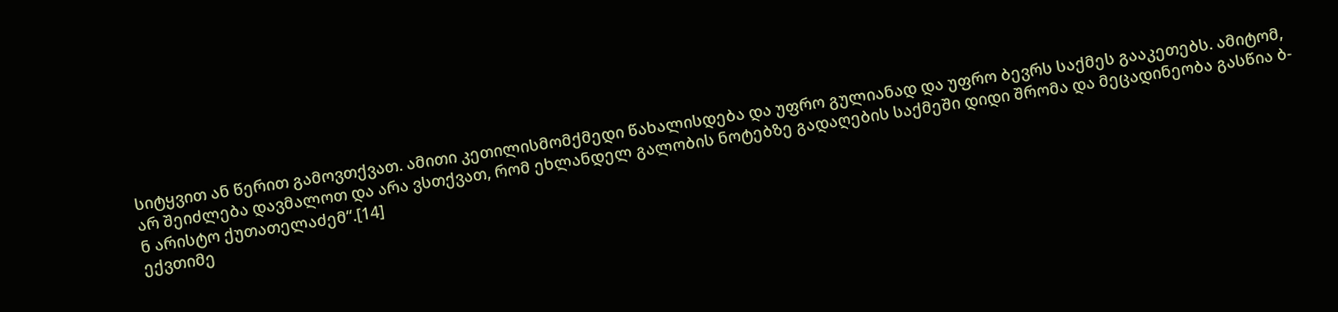სიტყვით ან წერით გამოვთქვათ. ამითი კეთილისმომქმედი წახალისდება და უფრო გულიანად და უფრო ბევრს საქმეს გააკეთებს. ამიტომ, არ შეიძლება დავმალოთ და არა ვსთქვათ, რომ ეხლანდელ გალობის ნოტებზე გადაღების საქმეში დიდი შრომა და მეცადინეობა გასწია ბ-ნ არისტო ქუთათელაძემ“.[14]
ექვთიმე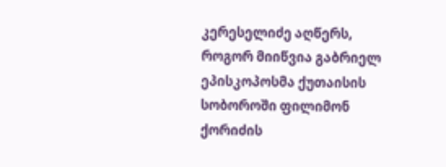კერესელიძე აღწერს, როგორ მიიწვია გაბრიელ ეპისკოპოსმა ქუთაისის სობოროში ფილიმონ ქორიძის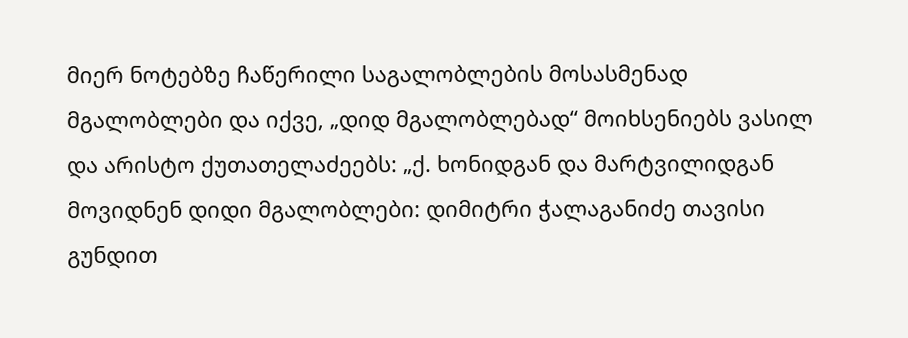მიერ ნოტებზე ჩაწერილი საგალობლების მოსასმენად მგალობლები და იქვე, „დიდ მგალობლებად“ მოიხსენიებს ვასილ და არისტო ქუთათელაძეებს: „ქ. ხონიდგან და მარტვილიდგან მოვიდნენ დიდი მგალობლები: დიმიტრი ჭალაგანიძე თავისი გუნდით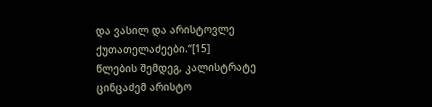და ვასილ და არისტოვლე ქუთათელაძეები.“[15]
წლების შემდეგ, კალისტრატე ცინცაძემ არისტო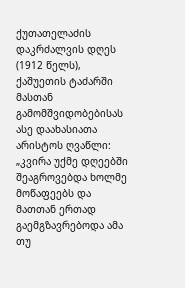ქუთათელაძის დაკრძალვის დღეს (1912 წელს), ქაშუეთის ტაძარში მასთან გამომშვიდობებისას ასე დაახასიათა არისტოს ღვაწლი:
„კვირა უქმე დღეებში შეაგროვებდა ხოლმე მოწაფეებს და მათთან ერთად გაემგზავრებოდა ამა თუ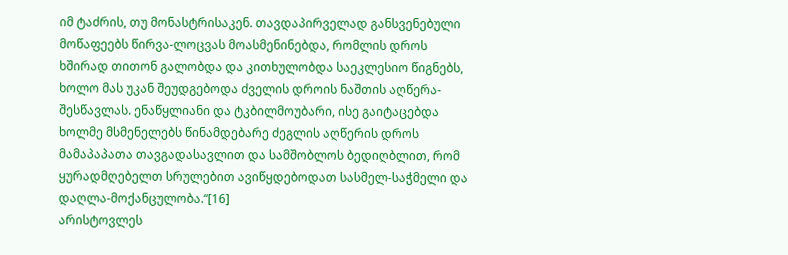იმ ტაძრის, თუ მონასტრისაკენ. თავდაპირველად განსვენებული მოწაფეებს წირვა-ლოცვას მოასმენინებდა, რომლის დროს ხშირად თითონ გალობდა და კითხულობდა საეკლესიო წიგნებს, ხოლო მას უკან შეუდგებოდა ძველის დროის ნაშთის აღწერა-შესწავლას. ენაწყლიანი და ტკბილმოუბარი, ისე გაიტაცებდა ხოლმე მსმენელებს წინამდებარე ძეგლის აღწერის დროს მამაპაპათა თავგადასავლით და სამშობლოს ბედიღბლით, რომ ყურადმღებელთ სრულებით ავიწყდებოდათ სასმელ-საჭმელი და დაღლა-მოქანცულობა.“[16]
არისტოვლეს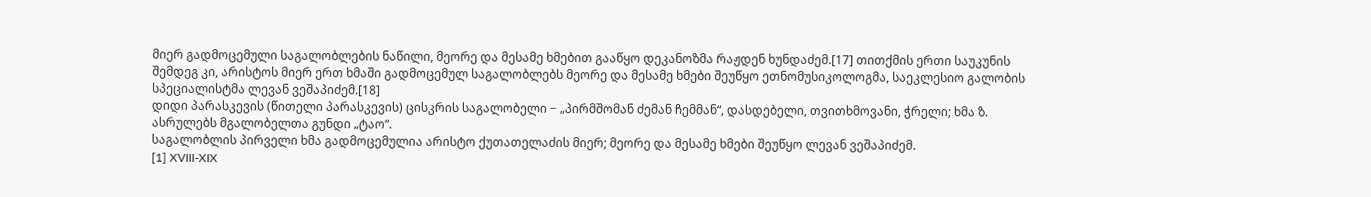მიერ გადმოცემული საგალობლების ნაწილი, მეორე და მესამე ხმებით გააწყო დეკანოზმა რაჟდენ ხუნდაძემ.[17] თითქმის ერთი საუკუნის შემდეგ კი, არისტოს მიერ ერთ ხმაში გადმოცემულ საგალობლებს მეორე და მესამე ხმები შეუწყო ეთნომუსიკოლოგმა, საეკლესიო გალობის სპეციალისტმა ლევან ვეშაპიძემ.[18]
დიდი პარასკევის (წითელი პარასკევის) ცისკრის საგალობელი − „პირმშომან ძემან ჩემმან“, დასდებელი, თვითხმოვანი, ჭრელი; ხმა ზ. ასრულებს მგალობელთა გუნდი „ტაო“.
საგალობლის პირველი ხმა გადმოცემულია არისტო ქუთათელაძის მიერ; მეორე და მესამე ხმები შეუწყო ლევან ვეშაპიძემ.
[1] XVIII-XIX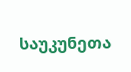საუკუნეთა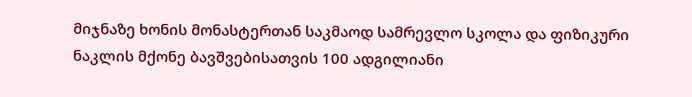მიჯნაზე ხონის მონასტერთან საკმაოდ სამრევლო სკოლა და ფიზიკური ნაკლის მქონე ბავშვებისათვის 100 ადგილიანი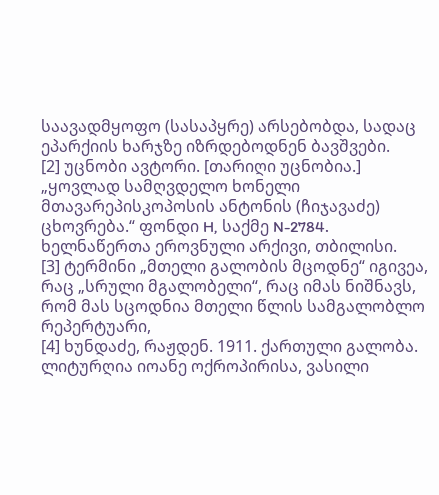საავადმყოფო (სასაპყრე) არსებობდა, სადაც ეპარქიის ხარჯზე იზრდებოდნენ ბავშვები.
[2] უცნობი ავტორი. [თარიღი უცნობია.] „ყოვლად სამღვდელო ხონელი მთავარეპისკოპოსის ანტონის (ჩიჯავაძე) ცხოვრება.“ ფონდი H, საქმე N-2784. ხელნაწერთა ეროვნული არქივი, თბილისი.
[3] ტერმინი „მთელი გალობის მცოდნე“ იგივეა, რაც „სრული მგალობელი“, რაც იმას ნიშნავს, რომ მას სცოდნია მთელი წლის სამგალობლო რეპერტუარი,
[4] ხუნდაძე, რაჟდენ. 1911. ქართული გალობა. ლიტურღია იოანე ოქროპირისა, ვასილი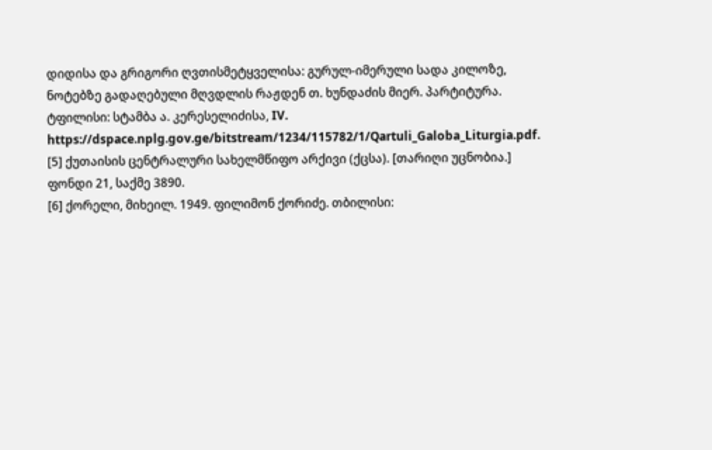დიდისა და გრიგორი ღვთისმეტყველისა: გურულ-იმერული სადა კილოზე, ნოტებზე გადაღებული მღვდლის რაჟდენ თ. ხუნდაძის მიერ. პარტიტურა. ტფილისი: სტამბა ა. კერესელიძისა, IV. https://dspace.nplg.gov.ge/bitstream/1234/115782/1/Qartuli_Galoba_Liturgia.pdf.
[5] ქუთაისის ცენტრალური სახელმწიფო არქივი (ქცსა). [თარიღი უცნობია.] ფონდი 21, საქმე 3890.
[6] ქორელი, მიხეილ. 1949. ფილიმონ ქორიძე. თბილისი: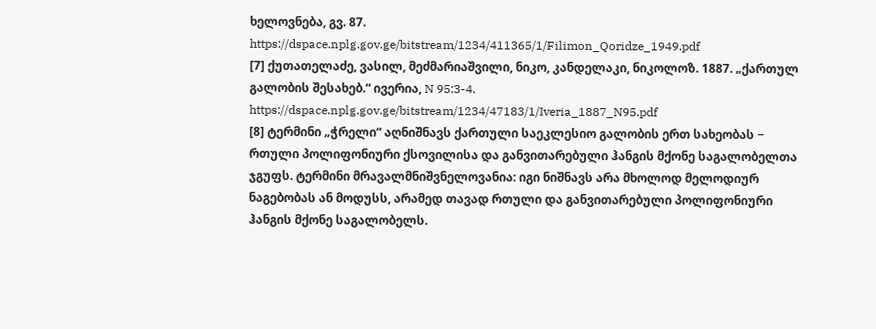ხელოვნება, გვ. 87. https://dspace.nplg.gov.ge/bitstream/1234/411365/1/Filimon_Qoridze_1949.pdf
[7] ქუთათელაძე, ვასილ, მეძმარიაშვილი, ნიკო, კანდელაკი, ნიკოლოზ. 1887. „ქართულ გალობის შესახებ.“ ივერია, N 95:3-4. https://dspace.nplg.gov.ge/bitstream/1234/47183/1/Iveria_1887_N95.pdf
[8] ტერმინი „ჭრელი“ აღნიშნავს ქართული საეკლესიო გალობის ერთ სახეობას − რთული პოლიფონიური ქსოვილისა და განვითარებული ჰანგის მქონე საგალობელთა ჯგუფს. ტერმინი მრავალმნიშვნელოვანია: იგი ნიშნავს არა მხოლოდ მელოდიურ ნაგებობას ან მოდუსს, არამედ თავად რთული და განვითარებული პოლიფონიური ჰანგის მქონე საგალობელს.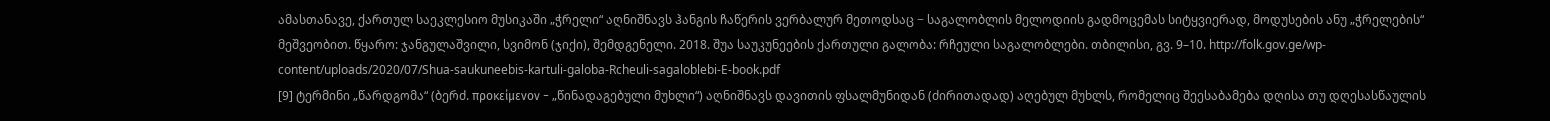ამასთანავე, ქართულ საეკლესიო მუსიკაში „ჭრელი“ აღნიშნავს ჰანგის ჩაწერის ვერბალურ მეთოდსაც − საგალობლის მელოდიის გადმოცემას სიტყვიერად, მოდუსების ანუ „ჭრელების“ მეშვეობით. წყარო: ჯანგულაშვილი, სვიმონ (ჯიქი), შემდგენელი. 2018. შუა საუკუნეების ქართული გალობა: რჩეული საგალობლები. თბილისი, გვ. 9–10. http://folk.gov.ge/wp-content/uploads/2020/07/Shua-saukuneebis-kartuli-galoba-Rcheuli-sagaloblebi-E-book.pdf
[9] ტერმინი „წარდგომა“ (ბერძ. προκείμενον − „წინადაგებული მუხლი“) აღნიშნავს დავითის ფსალმუნიდან (ძირითადად) აღებულ მუხლს, რომელიც შეესაბამება დღისა თუ დღესასწაულის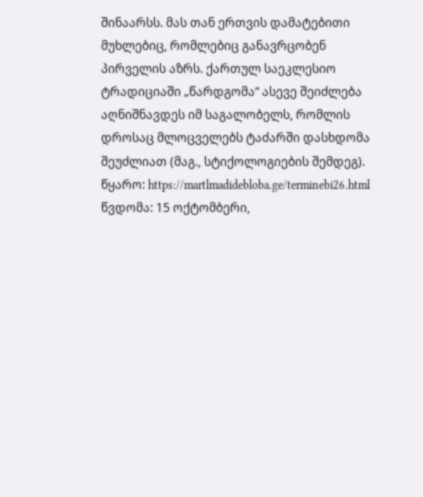შინაარსს. მას თან ერთვის დამატებითი მუხლებიც, რომლებიც განავრცობენ პირველის აზრს. ქართულ საეკლესიო ტრადიციაში „წარდგომა“ ასევე შეიძლება აღნიშნავდეს იმ საგალობელს, რომლის დროსაც მლოცველებს ტაძარში დასხდომა შეუძლიათ (მაგ., სტიქოლოგიების შემდეგ).
წყარო: https://martlmadidebloba.ge/terminebi26.html წვდომა: 15 ოქტომბერი,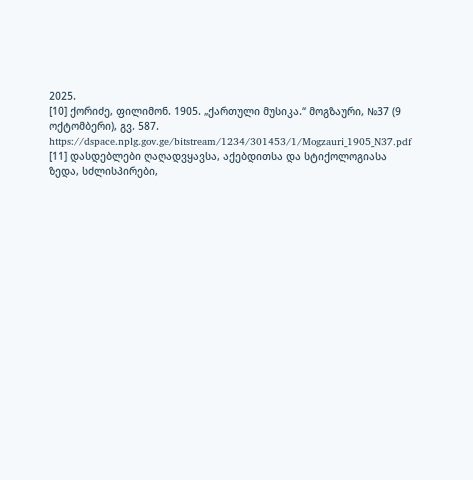2025.
[10] ქორიძე, ფილიმონ. 1905. „ქართული მუსიკა.“ მოგზაური, №37 (9 ოქტომბერი), გვ. 587. https://dspace.nplg.gov.ge/bitstream/1234/301453/1/Mogzauri_1905_N37.pdf
[11] დასდებლები ღაღადვყავსა, აქებდითსა და სტიქოლოგიასა ზედა, სძლისპირები,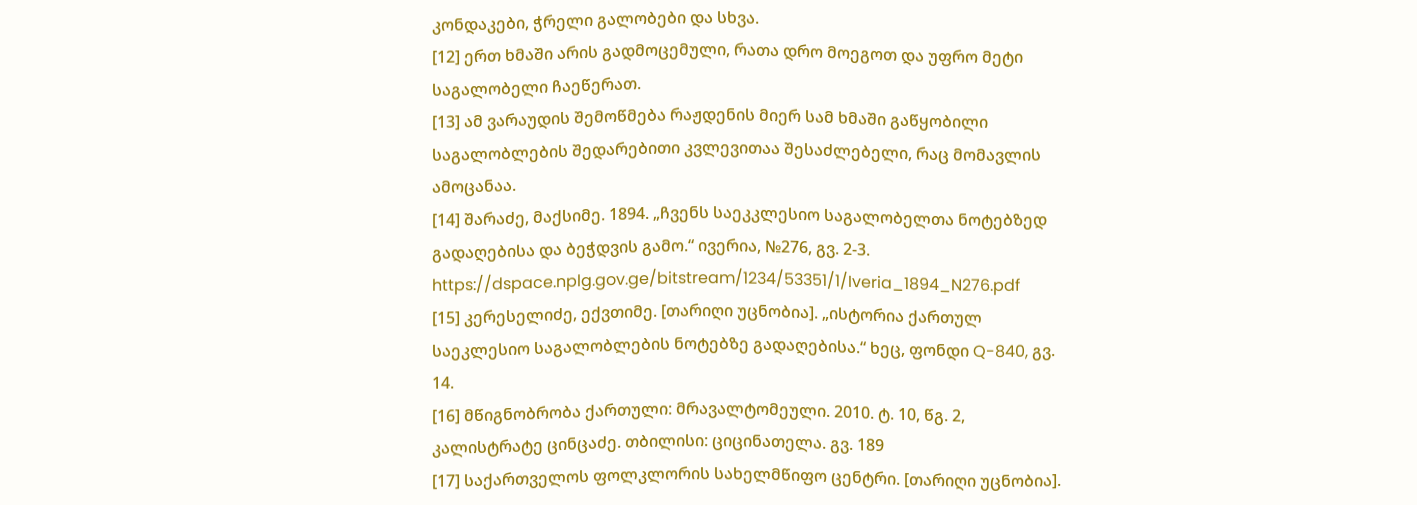კონდაკები, ჭრელი გალობები და სხვა.
[12] ერთ ხმაში არის გადმოცემული, რათა დრო მოეგოთ და უფრო მეტი საგალობელი ჩაეწერათ.
[13] ამ ვარაუდის შემოწმება რაჟდენის მიერ სამ ხმაში გაწყობილი საგალობლების შედარებითი კვლევითაა შესაძლებელი, რაც მომავლის ამოცანაა.
[14] შარაძე, მაქსიმე. 1894. „ჩვენს საეკკლესიო საგალობელთა ნოტებზედ გადაღებისა და ბეჭდვის გამო.“ ივერია, №276, გვ. 2-3. https://dspace.nplg.gov.ge/bitstream/1234/53351/1/Iveria_1894_N276.pdf
[15] კერესელიძე, ექვთიმე. [თარიღი უცნობია]. „ისტორია ქართულ საეკლესიო საგალობლების ნოტებზე გადაღებისა.“ ხეც, ფონდი Q-840, გვ. 14.
[16] მწიგნობრობა ქართული: მრავალტომეული. 2010. ტ. 10, წგ. 2, კალისტრატე ცინცაძე. თბილისი: ციცინათელა. გვ. 189
[17] საქართველოს ფოლკლორის სახელმწიფო ცენტრი. [თარიღი უცნობია].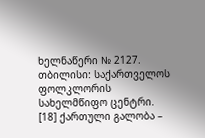ხელნაწერი № 2127. თბილისი: საქართველოს ფოლკლორის სახელმწიფო ცენტრი.
[18] ქართული გალობა –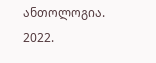ანთოლოგია. 2022.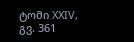ტომი XXIV, გვ. 361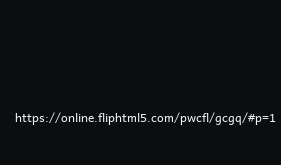https://online.fliphtml5.com/pwcfl/gcgq/#p=1